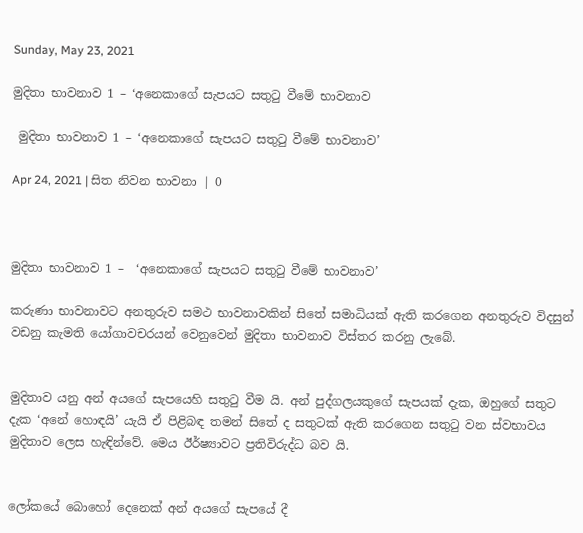Sunday, May 23, 2021

මුදිතා භාවනාව 1 – ‘අනෙකාගේ සැපයට සතුටු වීමේ භාවනාව

 මුදිතා භාවනාව 1 – ‘අනෙකාගේ සැපයට සතුටු වීමේ භාවනාව’

Apr 24, 2021 | සිත නිවන භාවනා | 0



මුදිතා භාවනාව 1 –  ‘අනෙකාගේ සැපයට සතුටු වීමේ භාවනාව’

කරුණා භාවනාවට අනතුරුව සමථ භාවනාවකින් සිතේ සමාධියක් ඇති කරගෙන අනතුරුව විදසුන් වඩනු කැමති යෝගාවචරයන් වෙනුවෙන් මුදිතා භාවනාව විස්තර කරනු ලැබේ.


මුදිතාව යනු අන් අයගේ සැපයෙහි සතුටු වීම යි. අන් පුද්ගලයකුගේ සැපයක් දැක, ඔහුගේ සතුට දැක ‘අනේ හොඳයි’ යැයි ඒ පිළිබඳ තමන් සිතේ ද සතුටක් ඇති කරගෙන සතුටු වන ස්වභාවය මුදිතාව ලෙස හැඳින්වේ. මෙය ඊර්ෂ්‍යාවට ප්‍රතිවිරුද්ධ බව යි.


ලෝකයේ බොහෝ දෙනෙක් අන් අයගේ සැපයේ දී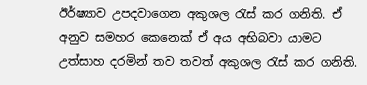ඊර්ෂ්‍යාව උපදවාගෙන අකුශල රැස් කර ගනිති. ඒ අනුව සමහර කෙනෙක් ඒ අය අභිබවා යාමට උත්සාහ දරමින් තව තවත් අකුශල රැස් කර ගනිති.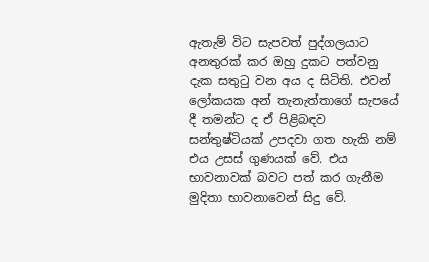ඇතැම් විට සැපවත් පුද්ගලයාට අනතුරක් කර ඔහු දුකට පත්වනු දැක සතුටු වන අය ද සිටිති. එවන් ලෝකයක අන් තැනැත්තාගේ සැපයේ දී තමන්ට ද ඒ පිළිබඳව සන්තුෂ්ටියක් උපදවා ගත හැකි නම් එය උසස් ගුණයක් වේ. එය භාවනාවක් බවට පත් කර ගැනීම මුදිතා භාවනාවෙන් සිදු වේ.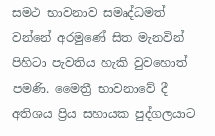සමථ භාවනාව සමෘද්ධමත් වන්නේ අරමුණේ සිත මැනවින් පිහිටා පැවතිය හැකි වුවහොත් පමණි. මෛත්‍රී භාවනාවේ දී අතිශය ප්‍රිය සහායක පුද්ගලයාට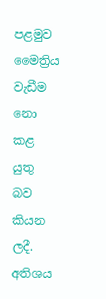පළමුව මෛත්‍රිය වැඩීම නො කළ යුතු බව කියන ලදී. අතිශය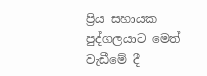ප්‍රිය සහායක පුද්ගලයාට මෙත් වැඩීමේ දී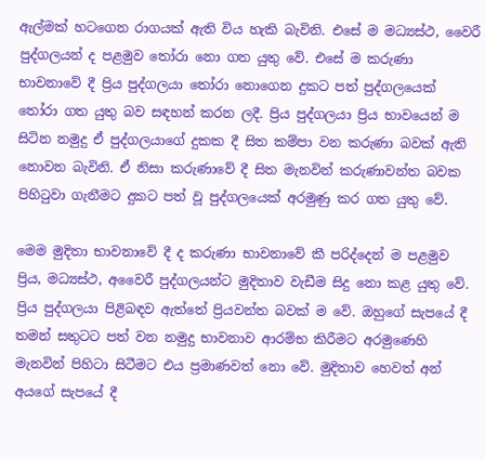ඇල්මක් හටගෙන රාගයක් ඇති විය හැකි බැවිනි. එසේ ම මධ්‍යස්ථ, වෛරී පුද්ගලයන් ද පළමුව තෝරා නො ගත යුතු වේ. එසේ ම කරුණා භාවනාවේ දී ප්‍රිය පුද්ගලයා තෝරා නොගෙන දුකට පත් පුද්ගලයෙක් තෝරා ගත යුතු බව සඳහන් කරන ලදී. ප්‍රිය පුද්ගලයා ප්‍රිය භාවයෙන් ම සිටින නමුදු ඒ පුද්ගලයාගේ දුකක දී සිත කම්පා වන කරුණා බවක් ඇති නොවන බැවිනි. ඒ නිසා කරුණාවේ දී සිත මැනවින් කරුණාවන්ත බවක පිහිටුවා ගැනීමට දුකට පත් වූ පුද්ගලයෙක් අරමුණු කර ගත යුතු වේ.

මෙම මුදිතා භාවනාවේ දී ද කරුණා භාවනාවේ කී පරිද්දෙන් ම පළමුව ප්‍රිය, මධ්‍යස්ථ, අවෛරී පුද්ගලයන්ට මුදිතාව වැඩීම සිදු නො කළ යුතු වේ. ප්‍රිය පුද්ගලයා පිළිබඳව ඇත්තේ ප්‍රියවන්ත බවක් ම වේ. ඔහුගේ සැපයේ දී තමන් සතුටට පත් වන නමුදු භාවනාව ආරම්භ කිරීමට අරමුණෙහි මැනවින් පිහිටා සිටීමට එය ප්‍රමාණවත් නො වේ. මුදිතාව හෙවත් අන් අයගේ සැපයේ දී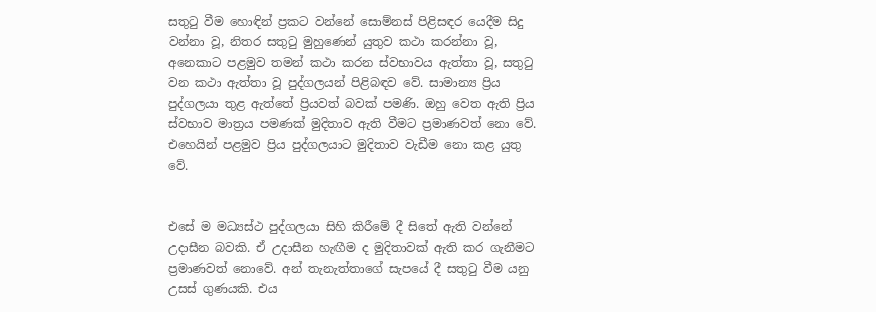සතුටු වීම හොඳින් ප්‍රකට වන්නේ සොම්නස් පිළිසඳර යෙදීම සිදු වන්නා වූ, නිතර සතුටු මුහුණෙන් යුතුව කථා කරන්නා වූ, අනෙකාට පළමුව තමන් කථා කරන ස්වභාවය ඇත්තා වූ, සතුටු වන කථා ඇත්තා වූ පුද්ගලයන් පිළිබඳව වේ. සාමාන්‍ය ප්‍රිය පුද්ගලයා තුළ ඇත්තේ ප්‍රියවත් බවක් පමණි. ඔහු වෙත ඇති ප්‍රිය ස්වභාව මාත්‍රය පමණක් මුදිතාව ඇති වීමට ප්‍රමාණවත් නො වේ. එහෙයින් පළමුව ප්‍රිය පුද්ගලයාට මුදිතාව වැඩීම නො කළ යුතු වේ.


එසේ ම මධ්‍යස්ථ පුද්ගලයා සිහි කිරීමේ දී සිතේ ඇති වන්නේ උදාසීන බවකි. ඒ උදාසීන හැඟීම ද මුදිතාවක් ඇති කර ගැනීමට ප්‍රමාණවත් නොවේ. අන් තැනැත්තාගේ සැපයේ දී සතුටු වීම යනු උසස් ගුණයකි. එය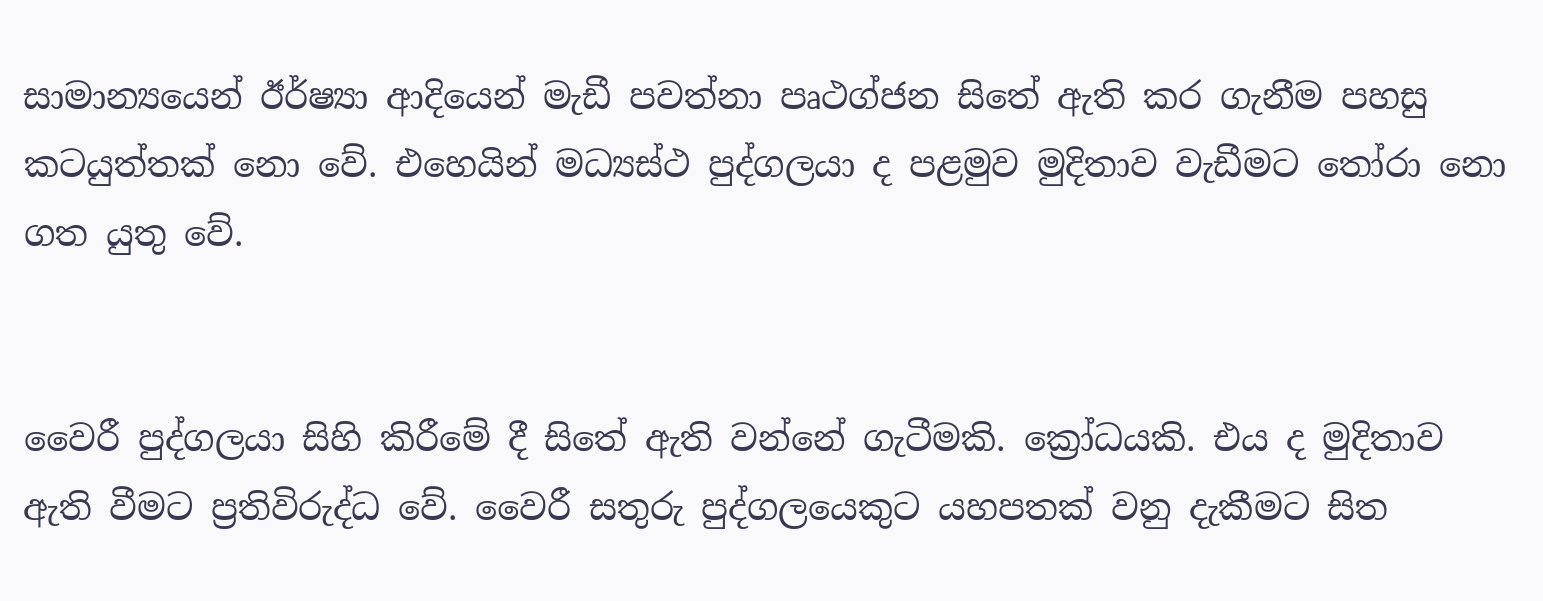සාමාන්‍යයෙන් ඊර්ෂ්‍යා ආදියෙන් මැඩී පවත්නා පෘථග්ජන සිතේ ඇති කර ගැනීම පහසු කටයුත්තක් නො වේ. එහෙයින් මධ්‍යස්ථ පුද්ගලයා ද පළමුව මුදිතාව වැඩීමට තෝරා නො ගත යුතු වේ.


වෛරී පුද්ගලයා සිහි කිරීමේ දී සිතේ ඇති වන්නේ ගැටීමකි. ක්‍රෝධයකි. එය ද මුදිතාව ඇති වීමට ප්‍රතිවිරුද්ධ වේ. වෛරී සතුරු පුද්ගලයෙකුට යහපතක් වනු දැකීමට සිත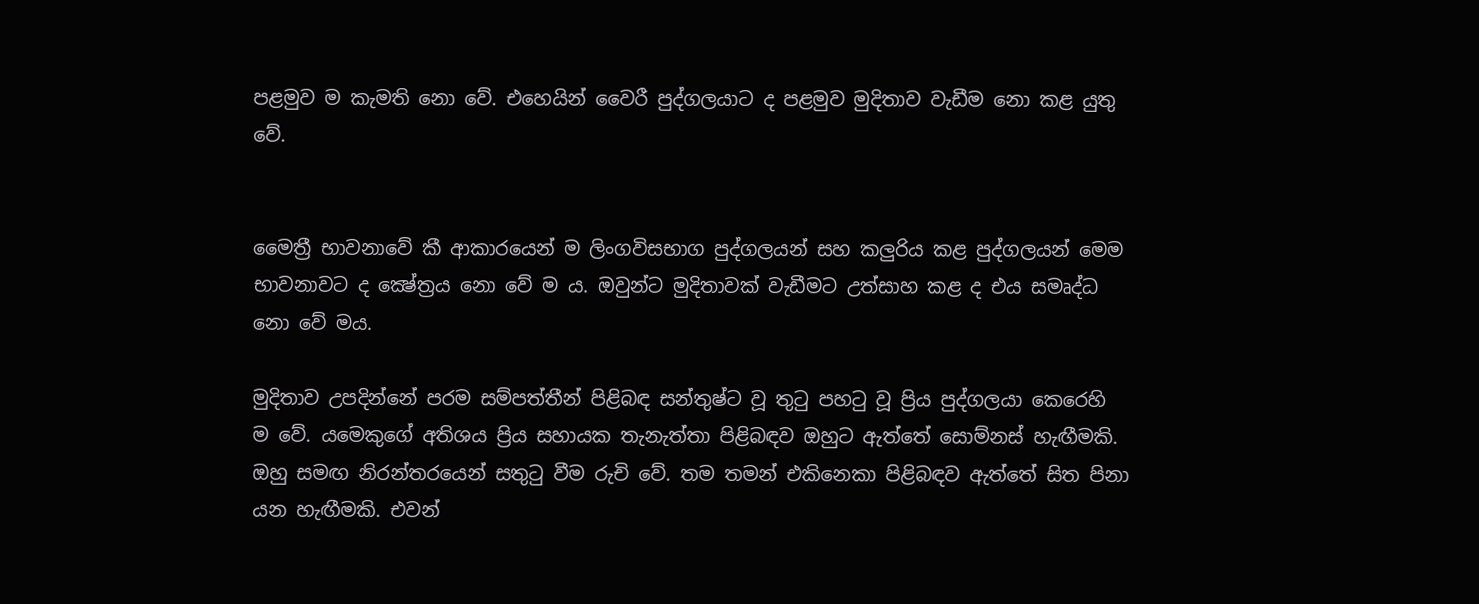පළමුව ම කැමති නො වේ. එහෙයින් වෛරී පුද්ගලයාට ද පළමුව මුදිතාව වැඩීම නො කළ යුතු වේ.


මෛත්‍රී භාවනාවේ කී ආකාරයෙන් ම ලිංගවිසභාග පුද්ගලයන් සහ කලුරිය කළ පුද්ගලයන් මෙම භාවනාවට ද ක්‍ෂේත්‍රය නො වේ ම ය. ඔවුන්ට මුදිතාවක් වැඩීමට උත්සාහ කළ ද එය සමෘද්ධ නො වේ මය.

මුදිතාව උපදින්නේ පරම සම්පත්තීන් පිළිබඳ සන්තුෂ්ට වූ තුටු පහටු වූ ප්‍රිය පුද්ගලයා කෙරෙහි ම වේ. යමෙකුගේ අතිශය ප්‍රිය සහායක තැනැත්තා පිළිබඳව ඔහුට ඇත්තේ සොම්නස් හැඟීමකි. ඔහු සමඟ නිරන්තරයෙන් සතුටු වීම රුචි වේ. තම තමන් එකිනෙකා පිළිබඳව ඇත්තේ සිත පිනා යන හැඟීමකි. එවන්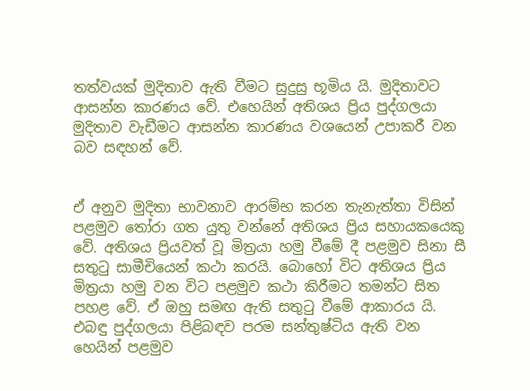තත්වයක් මුදිතාව ඇති වීමට සුදුසු භූමිය යි. මුදිතාවට ආසන්න කාරණය වේ. එහෙයින් අතිශය ප්‍රිය පුද්ගලයා මුදිතාව වැඩීමට ආසන්න කාරණය වශයෙන් උපාකරී වන බව සඳහන් වේ.


ඒ අනුව මුදිතා භාවනාව ආරම්භ කරන තැනැත්තා විසින් පළමුව තෝරා ගත යුතු වන්නේ අතිශය ප්‍රිය සහායකයෙකු වේ. අතිශය ප්‍රියවත් වූ මිත්‍රයා හමු වීමේ දී පළමුව සිනා සී සතුටු සාමීචියෙන් කථා කරයි. බොහෝ විට අතිශය ප්‍රිය මිත්‍රයා හමු වන විට පළමුව කථා කිරීමට තමන්ට සිත පහළ වේ. ඒ ඔහු සමඟ ඇති සතුටු වීමේ ආකාරය යි. එබඳු පුද්ගලයා පිළිබඳව පරම සන්තුෂ්ටිය ඇති වන හෙයින් පළමුව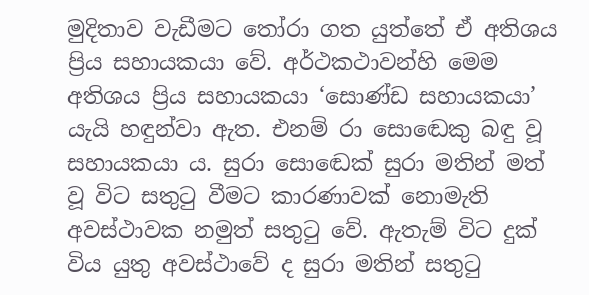මුදිතාව වැඩීමට තෝරා ගත යුත්තේ ඒ අතිශය ප්‍රිය සහායකයා වේ. අර්ථකථාවන්හි මෙම අතිශය ප්‍රිය සහායකයා ‘සොණ්ඩ සහායකයා’ යැයි හඳුන්වා ඇත. එනම් රා සොඬෙකු බඳු වූ සහායකයා ය. සුරා සොඬෙක් සුරා මතින් මත් වූ විට සතුටු වීමට කාරණාවක් නොමැති අවස්ථාවක නමුත් සතුටු වේ. ඇතැම් විට දුක් විය යුතු අවස්ථාවේ ද සුරා මතින් සතුටු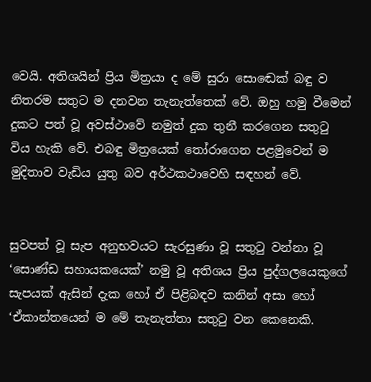වෙයි. අතිශයින් ප්‍රිය මිත්‍රයා ද මේ සුරා සොඬෙක් බඳු ව නිතරම සතුට ම දනවන තැනැත්තෙක් වේ. ඔහු හමු වීමෙන් දුකට පත් වූ අවස්ථාවේ නමුත් දුක තුනී කරගෙන සතුටු විය හැකි වේ. එබඳු මිත්‍රයෙක් තෝරාගෙන පළමුවෙන් ම මුදිතාව වැඩිය යුතු බව අර්ථකථාවෙහි සඳහන් වේ.


සුවපත් වූ සැප අනුභවයට සැරසුණා වූ සතුටු වන්නා වූ ‘සොණ්ඩ සහායකයෙක්’ නමු වූ අතිශය ප්‍රිය පුද්ගලයෙකුගේ සැපයක් ඇසින් දැක හෝ ඒ පිළිබඳව කනින් අසා හෝ ‘ඒකාන්තයෙන් ම මේ තැනැත්තා සතුටු වන කෙනෙකි.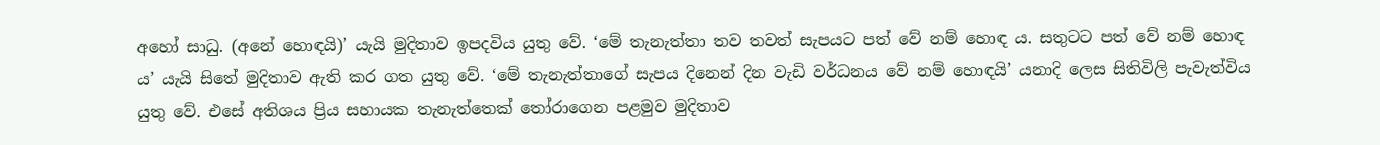අහෝ සාධු. (අනේ හොඳයි)’ යැයි මුදිතාව ඉපදවිය යුතු වේ. ‘මේ තැනැත්තා තව තවත් සැපයට පත් වේ නම් හොඳ ය. සතුටට පත් වේ නම් හොඳ ය’ යැයි සිතේ මුදිතාව ඇති කර ගත යුතු වේ. ‘මේ තැනැත්තාගේ සැපය දිනෙන් දින වැඩි වර්ධනය වේ නම් හොඳයි’ යනාදි ලෙස සිතිවිලි පැවැත්විය යුතු වේ. එසේ අතිශය ප්‍රිය සහායක තැනැත්තෙක් තෝරාගෙන පළමුව මුදිතාව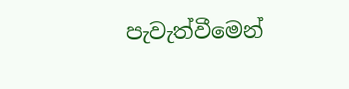පැවැත්වීමෙන්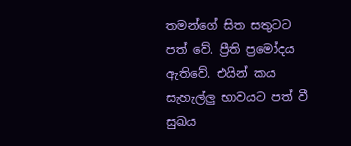තමන්ගේ සිත සතුටට පත් වේ. ප්‍රීති ප්‍රමෝදය ඇතිවේ. එයින් කය සැහැල්ලු භාවයට පත් වී සුඛය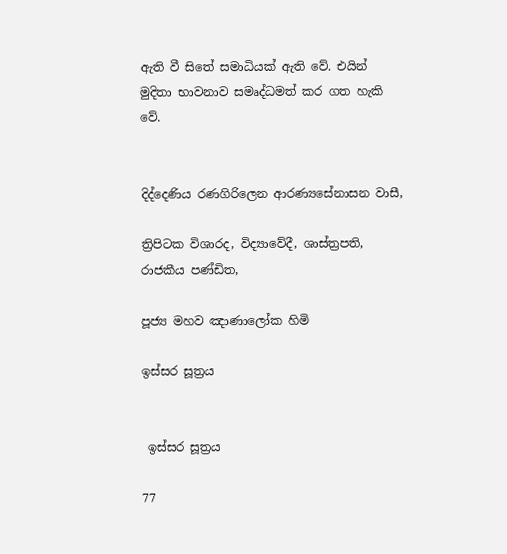ඇති වී සිතේ සමාධියක් ඇති වේ. එයින් මුදිතා භාවනාව සමෘද්ධමත් කර ගත හැකි වේ.


දිද්දෙණිය රණගිරිලෙන ආරණ්‍යසේනාසන වාසී,

ත්‍රිපිටක විශාරද, විද්‍යාවේදී, ශාස්ත්‍රපති, රාජකීය පණ්ඩිත,

පූජ්‍ය මහව ඤාණාලෝක හිමි

ඉස්සර සූත්‍රය


 ඉස්සර සූත්‍රය

77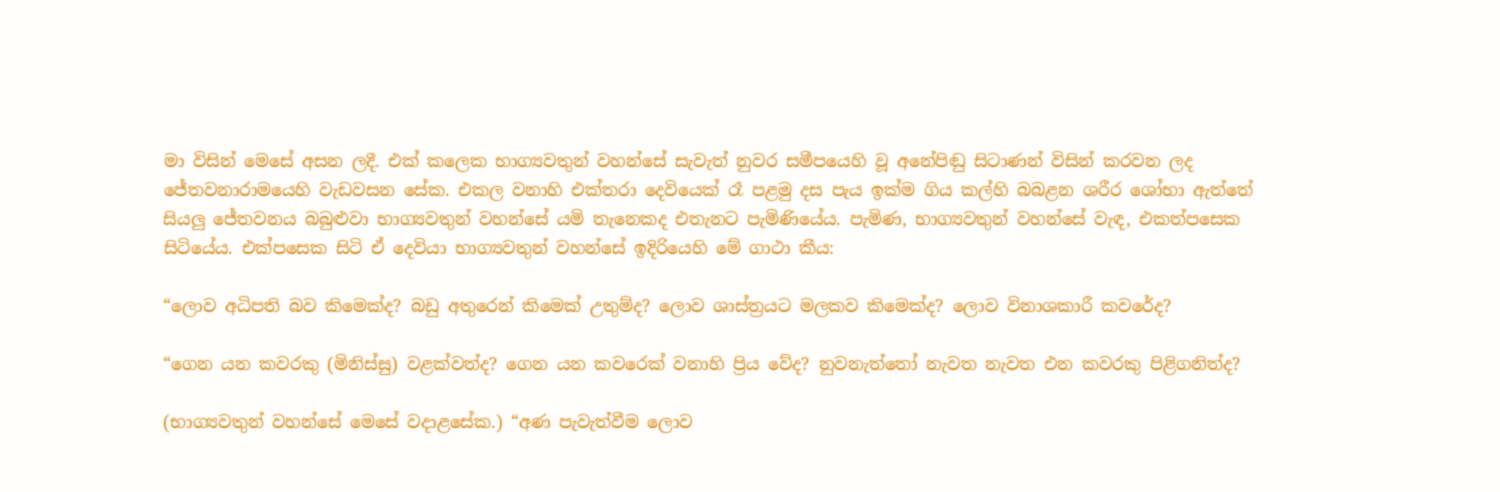මා විසින් මෙසේ අසන ලදී. එක් කලෙක භාග්‍යවතුන් වහන්සේ සැවැත් නුවර සමීපයෙහි වූ අනේපිඬු සිටාණන් විසින් කරවන ලද ජේතවනාරාමයෙහි වැඩවසන සේක. එකල වනාහි එක්තරා දෙවියෙක් රෑ පළමු දස පැය ඉක්ම ගිය කල්හි බබළන ශරීර ශෝභා ඇත්තේ සියලු ජේතවනය බබුළුවා භාග්‍යවතුන් වහන්සේ යමි තැනෙකද එතැනට පැමිණියේය. පැමිණ, භාග්‍යවතුන් වහන්සේ වැඳ, එකත්පසෙක සිටියේය. එක්පසෙක සිටි ඒ දෙවියා භාග්‍යවතුන් වහන්සේ ඉදිරියෙහි මේ ගාථා කීය:

“ලොව අධිපති බව කිමෙක්ද? බඩු අතුරෙන් කිමෙක් උතුම්ද? ලොව ශාස්ත්‍රයට මලකව කිමෙක්ද? ලොව විනාශකාරී කවරේද?

“ගෙන යන කවරකු (මිනිස්සු) වළක්වත්ද? ගෙන යන කවරෙක් වනාහි ප්‍රිය වේද? නුවනැත්තෝ නැවත නැවත එන කවරකු පිළිගනිත්ද?

(භාග්‍යවතුන් වහන්සේ මෙසේ වදාළසේක.) “අණ පැවැත්වීම ලොව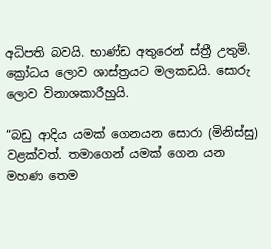අධිපති බවයි. භාණ්ඩ අතුරෙන් ස්ත්‍රී උතුමි. ක්‍රෝධය ලොව ශාස්ත්‍රයට මලකඩයි. සොරු ලොව විනාශකාරීහුයි.

“බඩු ආදිය යමක් ගෙනයන සොරා (මිනිස්සු) වළක්වත්. තමාගෙන් යමක් ගෙන යන මහණ තෙම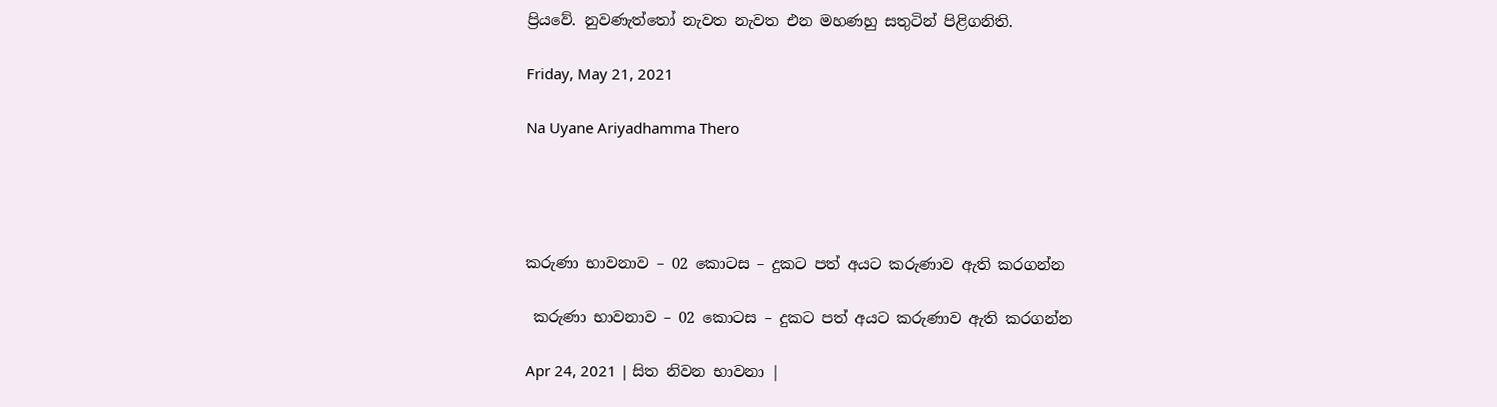ප්‍රියවේ. නුවණැත්තෝ නැවත නැවත එන මහණහු සතුටින් පිළිගනිති.

Friday, May 21, 2021

Na Uyane Ariyadhamma Thero




කරුණා භාවනාව – 02 කොටස – දුකට පත් අයට කරුණාව ඇති කරගන්න

 කරුණා භාවනාව – 02 කොටස – දුකට පත් අයට කරුණාව ඇති කරගන්න

Apr 24, 2021 | සිත නිවන භාවනා |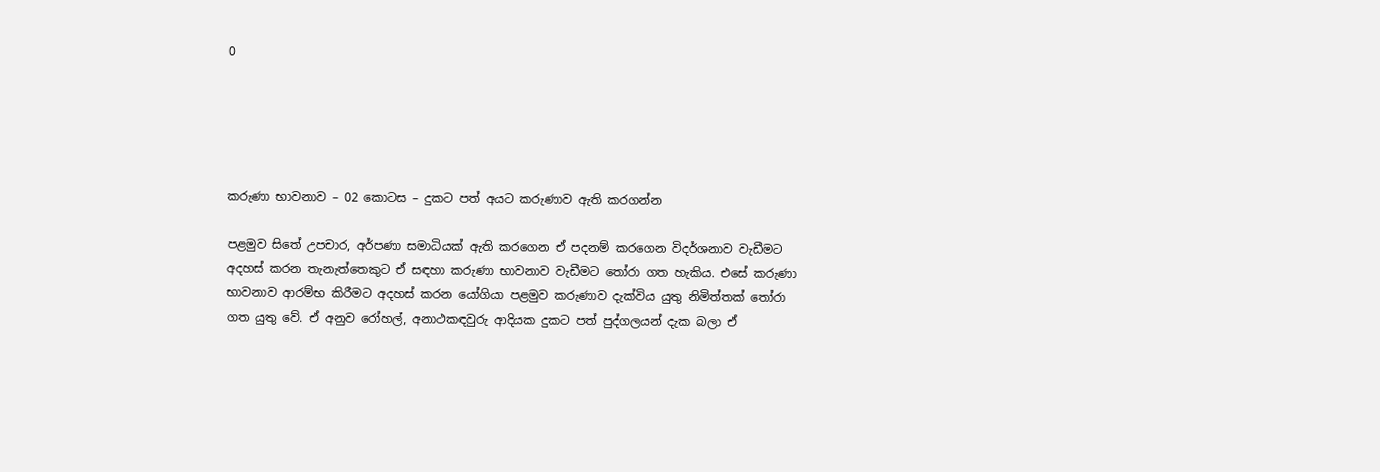0





කරුණා භාවනාව – 02 කොටස – දුකට පත් අයට කරුණාව ඇති කරගන්න

පළමුව සිතේ උපචාර, අර්පණා සමාධියක් ඇති කරගෙන ඒ පදනම් කරගෙන විදර්ශනාව වැඩීමට අදහස් කරන තැනැත්තෙකුට ඒ සඳහා කරුණා භාවනාව වැඩීමට තෝරා ගත හැකිය. එසේ කරුණා භාවනාව ආරම්භ කිරීමට අදහස් කරන යෝගියා පළමුව කරුණාව දැක්විය යුතු නිමිත්තක් තෝරා ගත යුතු වේ. ඒ අනුව රෝහල්, අනාථකඳවුරු ආදියක දුකට පත් පුද්ගලයන් දැක බලා ඒ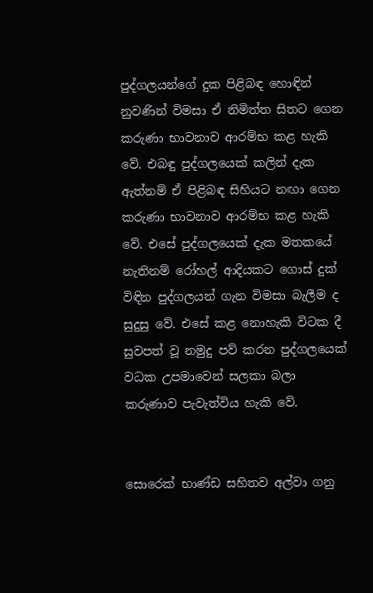පුද්ගලයන්ගේ දුක පිළිබඳ හොඳින් නුවණින් විමසා ඒ නිමිත්ත සිතට ගෙන කරුණා භාවනාව ආරම්භ කළ හැකි වේ. එබඳු පුද්ගලයෙක් කලින් දැක ඇත්නම් ඒ පිළිබඳ සිහියට නඟා ගෙන කරුණා භාවනාව ආරම්භ කළ හැකි වේ. එසේ පුද්ගලයෙක් දැක මතකයේ නැතිනම් රෝහල් ආදියකට ගොස් දුක් විඳින පුද්ගලයන් ගැන විමසා බැලීම ද සුදුසු වේ. එසේ කළ නොහැකි විටක දී සුවපත් වූ නමුදු පව් කරන පුද්ගලයෙක් වධක උපමාවෙන් සලකා බලා කරුණාව පැවැත්විය හැකි වේ.


සොරෙක් භාණ්ඩ සහිතව අල්වා ගනු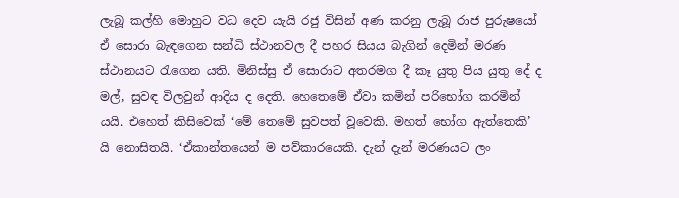ලැබූ කල්හි මොහුට වධ දෙව යැයි රජු විසින් අණ කරනු ලැබූ රාජ පුරුෂයෝ ඒ සොරා බැඳගෙන සන්ධි ස්ථානවල දී පහර සියය බැගින් දෙමින් මරණ ස්ථානයට රැගෙන යති. මිනිස්සු ඒ සොරාට අතරමග දී කෑ යුතු පිය යුතු දේ ද මල්, සුවඳ විලවුන් ආදිය ද දෙති. හෙතෙමේ ඒවා කමින් පරිභෝග කරමින් යයි. එහෙත් කිසිවෙක් ‘මේ තෙමේ සුවපත් වූවෙකි. මහත් භෝග ඇත්තෙකි’ යි නොසිතයි. ‘ඒකාන්තයෙන් ම පව්කාරයෙකි. දැන් දැන් මරණයට ලං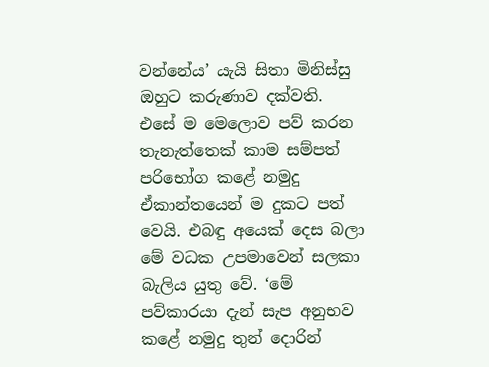වන්නේය’ යැයි සිතා මිනිස්සු ඔහුට කරුණාව දක්වති. එසේ ම මෙලොව පව් කරන තැනැත්තෙක් කාම සම්පත් පරිභෝග කළේ නමුදු ඒකාන්තයෙන් ම දුකට පත් වෙයි. එබඳු අයෙක් දෙස බලා මේ වධක උපමාවෙන් සලකා බැලිය යුතු වේ. ‘මේ පව්කාරයා දැන් සැප අනුභව කළේ නමුදු තුන් දොරින්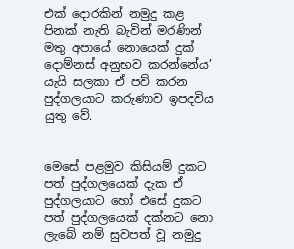එක් දොරකින් නමුදු කළ පිනක් නැති බැවින් මරණින් මතු අපායේ නොයෙක් දුක් දොම්නස් අනුභව කරන්නේය’ යැයි සලකා ඒ පව් කරන පුද්ගලයාට කරුණාව ඉපදවිය යුතු වේ.


මෙසේ පළමුව කිසියම් දුකට පත් පුද්ගලයෙක් දැක ඒ පුද්ගලයාට හෝ එසේ දුකට පත් පුද්ගලයෙක් දක්නට නො ලැබේ නම් සුවපත් වූ නමුදු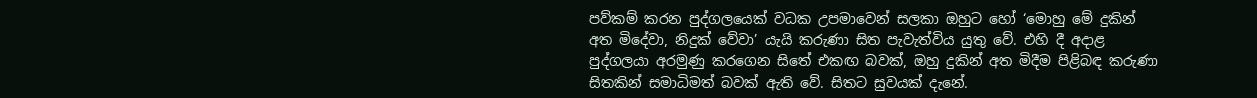පව්කම් කරන පුද්ගලයෙක් වධක උපමාවෙන් සලකා ඔහුට හෝ ‘මොහු මේ දුකින් අත මිදේවා, නිදුක් වේවා’ යැයි කරුණා සිත පැවැත්විය යුතු වේ. එහි දී අදාළ පුද්ගලයා අරමුණු කරගෙන සිතේ එකඟ බවක්, ඔහු දුකින් අත මිදීම පිළිබඳ කරුණා සිතකින් සමාධිමත් බවක් ඇති වේ. සිතට සුවයක් දැනේ.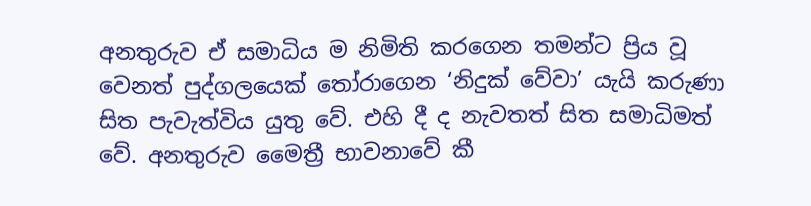අනතුරුව ඒ සමාධිය ම නිමිති කරගෙන තමන්ට ප්‍රිය වූ වෙනත් පුද්ගලයෙක් තෝරාගෙන ‘නිදුක් වේවා’ යැයි කරුණා සිත පැවැත්විය යුතු වේ. එහි දී ද නැවතත් සිත සමාධිමත් වේ. අනතුරුව මෛත්‍රී භාවනාවේ කී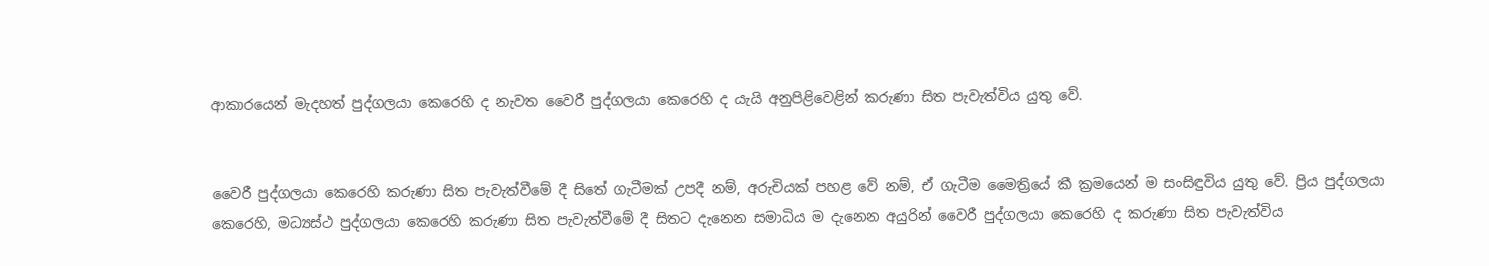ආකාරයෙන් මැදහත් පුද්ගලයා කෙරෙහි ද නැවත වෛරී පුද්ගලයා කෙරෙහි ද යැයි අනුපිළිවෙළින් කරුණා සිත පැවැත්විය යුතු වේ.


වෛරී පුද්ගලයා කෙරෙහි කරුණා සිත පැවැත්වීමේ දී සිතේ ගැටීමක් උපදී නම්, අරුචියක් පහළ වේ නම්, ඒ ගැටීම මෛත්‍රියේ කී ක්‍රමයෙන් ම සංසිඳුවිය යුතු වේ. ප්‍රිය පුද්ගලයා කෙරෙහි, මධ්‍යස්ථ පුද්ගලයා කෙරෙහි කරුණා සිත පැවැත්වීමේ දී සිතට දැනෙන සමාධිය ම දැනෙන අයුරින් වෛරී පුද්ගලයා කෙරෙහි ද කරුණා සිත පැවැත්විය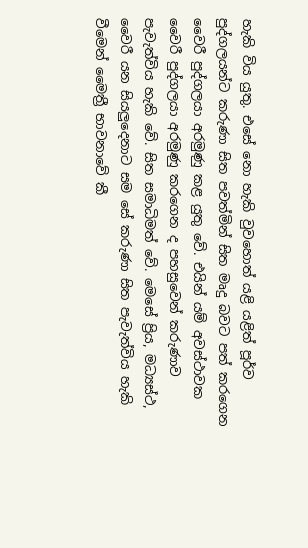හැකි විය යුතු. එසේ නො හැකි වුවහොත් යළි යළිත් පූර්ව පුද්ගලයන්ට කරුණා සිත පවත්මින් සිත මෘදු බවට පත් කරගෙන වෛරී පුද්ගලයා අරමුණු කළ යුතු වේ. එයින් යම් අවස්ථාවක වෛරී පුද්ගලයා අරමුණු කරගෙන ද පහසුවෙන් කරුණාව පැවැත්විය හැකි වේ. සිත සමාධිමත් වේ. මෙසේ ප්‍රිය, මධ්‍යස්ථ, වෛරී යන සියලුදෙනාට සම සේ කරුණා සිත පැවැත්විය හැකි වීමෙන් මෛත්‍රී භාවනාවේ කී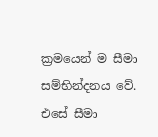ක්‍රමයෙන් ම සීමා සම්භින්දනය වේ. එසේ සීමා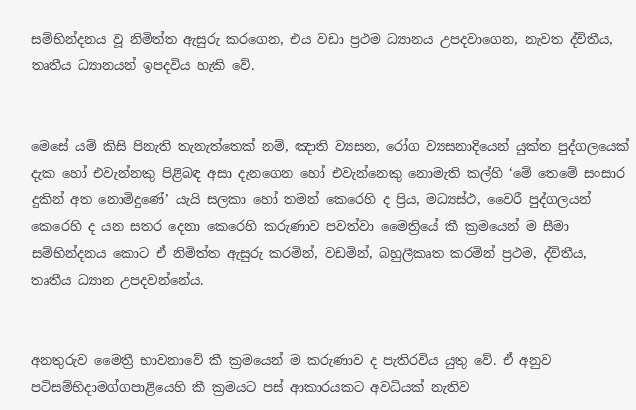සම්භින්දනය වූ නිමිත්ත ඇසුරු කරගෙන, එය වඩා ප්‍රථම ධ්‍යානය උපදවාගෙන, නැවත ද්විතීය, තෘතීය ධ්‍යානයන් ඉපදවිය හැකි වේ.


මෙසේ යම් කිසි පිනැති තැනැත්තෙක් නම්, ඤාති ව්‍යසන, රෝග ව්‍යසනාදියෙන් යුක්ත පුද්ගලයෙක් දැක හෝ එවැන්නකු පිළිබඳ අසා දැනගෙන හෝ එවැන්නෙකු නොමැති කල්හි ‘මේ තෙමේ සංසාර දුකින් අත නොමිදුණේ’ යැයි සලකා හෝ තමන් කෙරෙහි ද ප්‍රිය, මධ්‍යස්ථ, වෛරී පුද්ගලයන් කෙරෙහි ද යන සතර දෙනා කෙරෙහි කරුණාව පවත්වා මෛත්‍රියේ කී ක්‍රමයෙන් ම සීමා සම්භින්දනය කොට ඒ නිමිත්ත ඇසුරු කරමින්, වඩමින්, බහුලීකෘත කරමින් ප්‍රථම, ද්විතීය, තෘතීය ධ්‍යාන උපදවන්නේය.


අනතුරුව මෛත්‍රී භාවනාවේ කී ක්‍රමයෙන් ම කරුණාව ද පැතිරවිය යුතු වේ. ඒ අනුව පටිසම්භිදාමග්ගපාළියෙහි කී ක්‍රමයට පස් ආකාරයකට අවධියක් නැතිව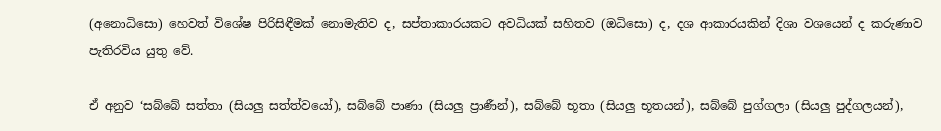(අනොධිසො) හෙවත් විශේෂ පිරිසිඳීමක් නොමැතිව ද, සප්තාකාරයකට අවධියක් සහිතව (ඔධිසො) ද, දශ ආකාරයකින් දිශා වශයෙන් ද කරුණාව පැතිරවිය යුතු වේ.

ඒ අනුව ‘සබ්බේ සත්තා (සියලු සත්ත්වයෝ), සබ්බේ පාණා (සියලු ප්‍රාණීන්), සබ්බේ භූතා (සියලු භූතයන්), සබ්බේ පුග්ගලා (සියලු පුද්ගලයන්),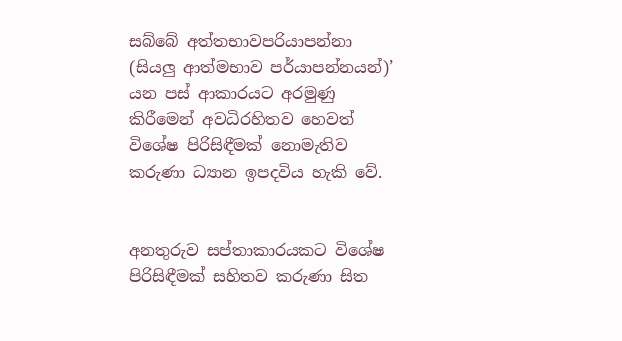සබ්බේ අත්තභාවපරියාපන්නා (සියලු ආත්මභාව පර්යාපන්නයන්)’ යන පස් ආකාරයට අරමුණු කිරීමෙන් අවධිරහිතව හෙවත් විශේෂ පිරිසිඳීමක් නොමැතිව කරුණා ධ්‍යාන ඉපදවිය හැකි වේ.


අනතුරුව සප්තාකාරයකට විශේෂ පිරිසිඳීමක් සහිතව කරුණා සිත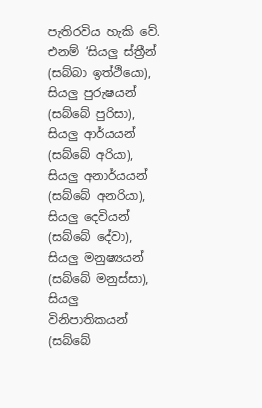පැතිරවිය හැකි වේ. එනම් ‘සියලු ස්ත්‍රීන් (සබ්බා ඉත්ථියො), සියලු පුරුෂයන් (සබ්බේ පුරිසා), සියලු ආර්යයන් (සබ්බේ අරියා), සියලු අනාර්යයන් (සබ්බේ අනරියා), සියලු දෙවියන් (සබ්බේ දේවා), සියලු මනුෂ්‍යයන් (සබ්බේ මනුස්සා), සියලු විනිපාතිකයන් (සබ්බේ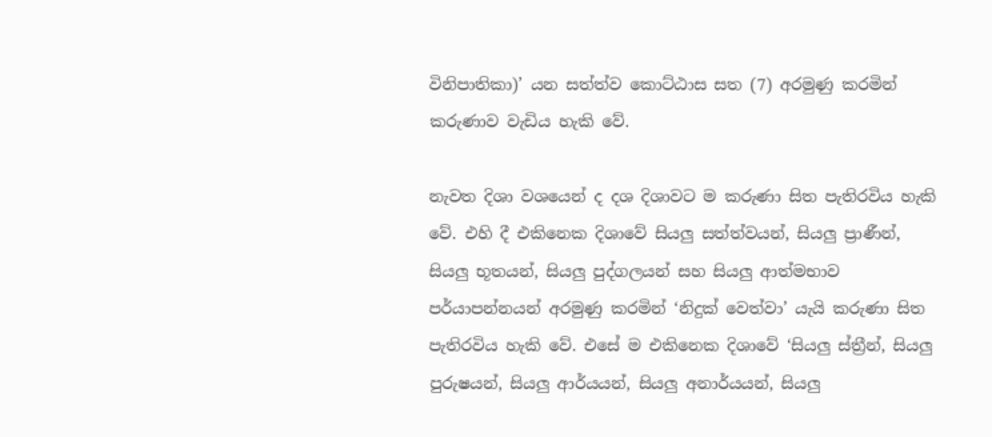විනිපාතිකා)’ යන සත්ත්ව කොට්ඨාස සත (7) අරමුණු කරමින් කරුණාව වැඩිය හැකි වේ.

නැවත දිශා වශයෙන් ද දශ දිශාවට ම කරුණා සිත පැතිරවිය හැකි වේ. එහි දී එකිනෙක දිශාවේ සියලු සත්ත්වයන්, සියලු ප්‍රාණීන්, සියලු භූතයන්, සියලු පුද්ගලයන් සහ සියලු ආත්මභාව පර්යාපන්නයන් අරමුණු කරමින් ‘නිදුක් වෙත්වා’ යැයි කරුණා සිත පැතිරවිය හැකි වේ. එසේ ම එකිනෙක දිශාවේ ‘සියලු ස්ත්‍රීන්, සියලු පුරුෂයන්, සියලු ආර්යයන්, සියලු අනාර්යයන්, සියලු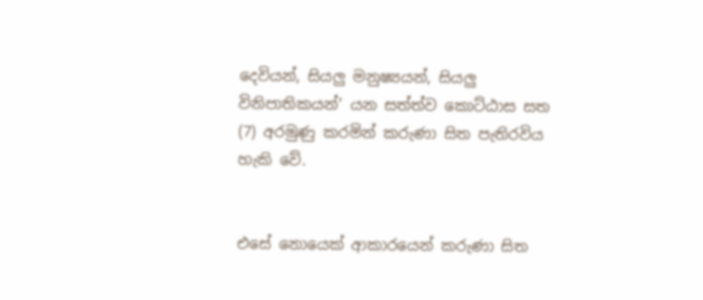දෙවියන්, සියලු මනුෂ්‍යයන්, සියලු විනිපාතිකයන්’ යන සත්ත්ව කොට්ඨාස සත (7) අරමුණු කරමින් කරුණා සිත පැතිරවිය හැකි වේ.


එසේ නොයෙක් ආකාරයෙන් කරුණා සිත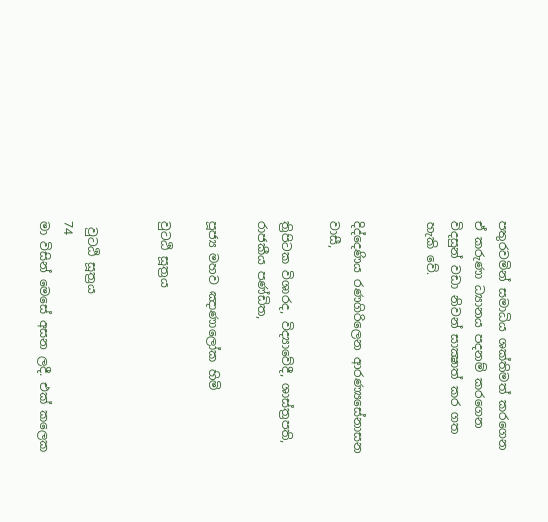පතුරවමින් සමාධිය ශක්තිමත් කරගෙන ඒ කරුණා ධ්‍යානය පදනම් කරගෙන විදසුන් වඩා නිවන් සාක්‍ෂාත් කර ගත හැකි වේ.


දිද්දෙණිය රණගිරිලෙන ආරණ්‍යසේනාසන වාසී,

ත්‍රිපිටක විශාරද, විද්‍යාවේදී, ශාස්ත්‍රපති, රාජකීය පණ්ඩිත,

පූජ්‍ය මහව ඤාණාලෝක හිමි

වුටඨි සූත්‍රය


 වුටඨි සූත්‍රය
74
මා විසින් මෙසේ අසන ලදී. එක් කලෙක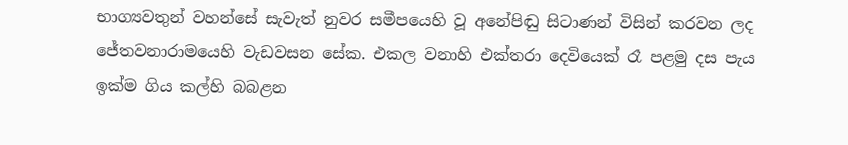භාග්‍යවතුන් වහන්සේ සැවැත් නුවර සමීපයෙහි වූ අනේපිඬු සිටාණන් විසින් කරවන ලද ජේතවනාරාමයෙහි වැඩවසන සේක. එකල වනාහි එක්තරා දෙවියෙක් රෑ පළමු දස පැය ඉක්ම ගිය කල්හි බබළන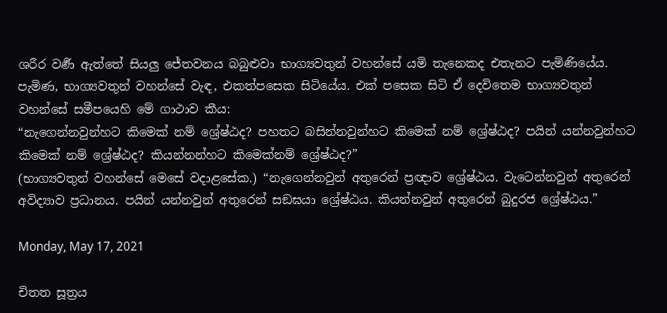ශරීර වර්‍ණ ඇත්තේ සියලු ජේතවනය බබුළුවා භාග්‍යවතුන් වහන්සේ යමි තැනෙකද එතැනට පැමිණියේය. පැමිණ, භාග්‍යවතුන් වහන්සේ වැඳ, එකත්පසෙක සිටියේය. එක් පසෙක සිටි ඒ දෙවිතෙම භාග්‍යවතුන් වහන්සේ සමීපයෙහි මේ ගාථාව කීය:
“නැගෙන්නවුන්හට කිමෙක් නම් ශ්‍රේෂ්ඨද? පහතට බසින්නවුන්හට කිමෙක් නම් ශ්‍රේෂ්ඨද? පයින් යන්නවුන්හට කිමෙක් නම් ශ්‍රේෂ්ඨද? කියන්නන්හට කිමෙක්නම් ශ්‍රේෂ්ඨද?”
(භාග්‍යවතුන් වහන්සේ මෙසේ වදාළසේක.) “නැගෙන්නවුන් අතුරෙන් ප්‍රඥාව ශ්‍රේෂ්ඨය. වැටෙන්නවුන් අතුරෙන් අවිද්‍යාව ප්‍රධානය. පයින් යන්නවුන් අතුරෙන් සඞඝයා ශ්‍රේෂ්ඨය. කියන්නවුන් අතුරෙන් බුදුරජ ශ්‍රේෂ්ඨය.”

Monday, May 17, 2021

චිතත සූත්‍රය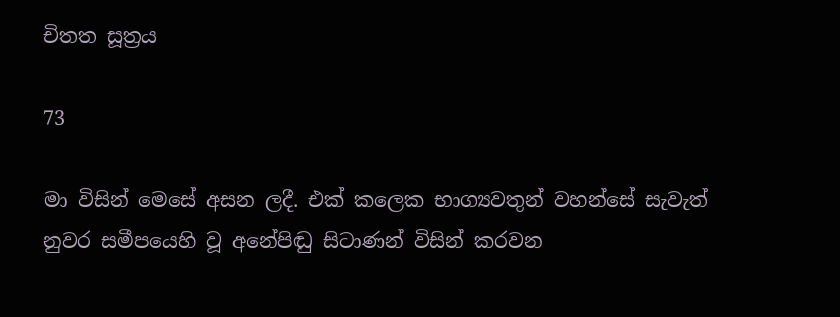චිතත සූත්‍රය

73

මා විසින් මෙසේ අසන ලදී. එක් කලෙක භාග්‍යවතුන් වහන්සේ සැවැත් නුවර සමීපයෙහි වූ අනේපිඬු සිටාණන් විසින් කරවන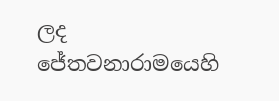ලද ජේතවනාරාමයෙහි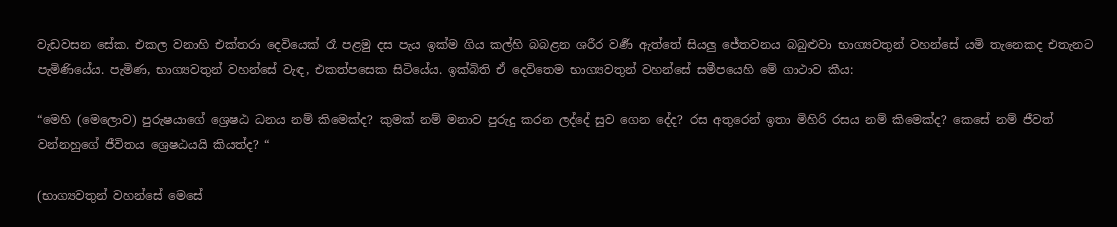වැඩවසන සේක. එකල වනාහි එක්තරා දෙවියෙක් රෑ පළමු දස පැය ඉක්ම ගිය කල්හි බබළන ශරීර වර්‍ණ ඇත්තේ සියලු ජේතවනය බබුළුවා භාග්‍යවතුන් වහන්සේ යමි තැනෙකද එතැනට පැමිණියේය. පැමිණ, භාග්‍යවතුන් වහන්සේ වැඳ, එකත්පසෙක සිටියේය. ඉක්බිති ඒ දෙවිතෙම භාග්‍යවතුන් වහන්සේ සමීපයෙහි මේ ගාථාව කීය:

“මෙහි (මෙලොව) පුරුෂයාගේ ශ්‍රෙෂඨ ධනය නම් කිමෙක්ද? කුමක් නම් මනාව පුරුදු කරන ලද්දේ සුව ගෙන දේද? රස අතුරෙන් ඉතා මිහිරි රසය නම් කිමෙක්ද? කෙසේ නම් ජීවත් වන්නහුගේ ජීවිතය ශ්‍රෙෂඨයයි කියත්ද? “

(භාග්‍යවතුන් වහන්සේ මෙසේ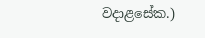වදාළසේක.)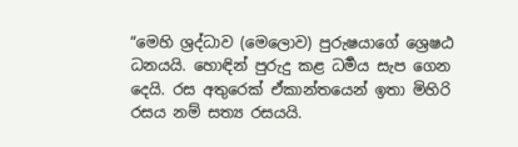“මෙහි ශ්‍රද්ධාව (මෙලොව) පුරුෂයාගේ ශ්‍රෙෂඨ ධනයයි. හොඳින් පුරුදු කළ ධර්‍මය සැප ගෙන දෙයි. රස අතුරෙක් ඒකාන්තයෙන් ඉතා මිහිරි රසය නම් සත්‍ය රසයයි.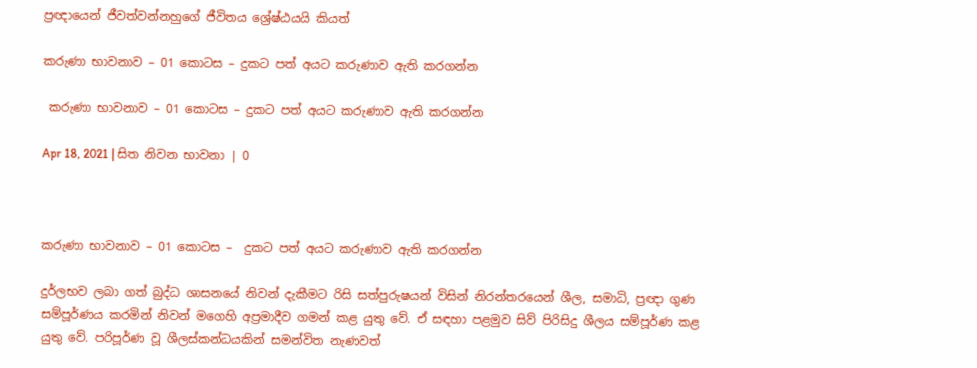ප්‍රඥායෙන් ජීවත්වන්නහුගේ ජීවිතය ශ්‍රේෂ්ඨයයි කියත්

කරුණා භාවනාව – 01 කොටස – දුකට පත් අයට කරුණාව ඇති කරගන්න

 කරුණා භාවනාව – 01 කොටස – දුකට පත් අයට කරුණාව ඇති කරගන්න

Apr 18, 2021 | සිත නිවන භාවනා | 0



කරුණා භාවනාව – 01 කොටස –  දුකට පත් අයට කරුණාව ඇති කරගන්න

දුර්ලභව ලබා ගත් බුද්ධ ශාසනයේ නිවන් දැකීමට රිසි සත්පුරුෂයන් විසින් නිරන්තරයෙන් ශීල, සමාධි, ප්‍රඥා ගුණ සම්පූර්ණය කරමින් නිවන් මගෙහි අප්‍රමාදීව ගමන් කළ යුතු වේ. ඒ සඳහා පළමුව සිව් පිරිසිදු ශීලය සම්පූර්ණ කළ යුතු වේ. පරිපූර්ණ වූ ශීලස්කන්ධයකින් සමන්විත නැණවත්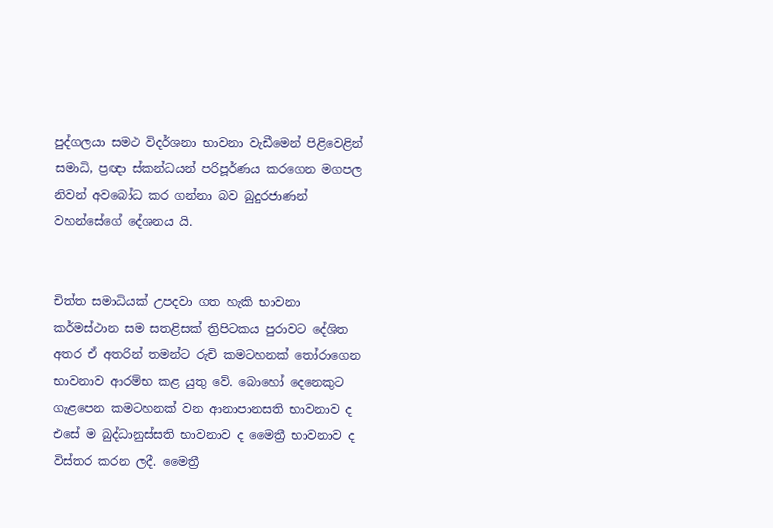පුද්ගලයා සමථ විදර්ශනා භාවනා වැඩීමෙන් පිළිවෙළින් සමාධි, ප්‍රඥා ස්කන්ධයන් පරිපූර්ණය කරගෙන මගපල නිවන් අවබෝධ කර ගන්නා බව බුදුරජාණන් වහන්සේගේ දේශනය යි.


චිත්ත සමාධියක් උපදවා ගත හැකි භාවනා කර්මස්ථාන සම සතළිසක් ත්‍රිපිටකය පුරාවට දේශිත අතර ඒ අතරින් තමන්ට රුචි කමටහනක් තෝරාගෙන භාවනාව ආරම්භ කළ යුතු වේ. බොහෝ දෙනෙකුට ගැළපෙන කමටහනක් වන ආනාපානසති භාවනාව ද එසේ ම බුද්ධානුස්සති භාවනාව ද මෛත්‍රී භාවනාව ද විස්තර කරන ලදී. මෛත්‍රී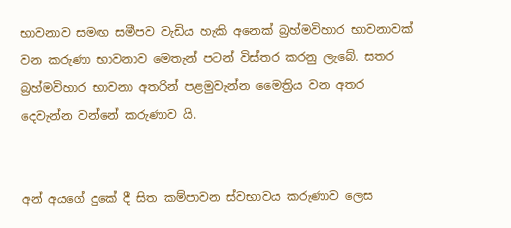භාවනාව සමඟ සමීපව වැඩිය හැකි අනෙක් බ්‍රහ්මවිහාර භාවනාවක් වන කරුණා භාවනාව මෙතැන් පටන් විස්තර කරනු ලැබේ. සතර බ්‍රහ්මවිහාර භාවනා අතරින් පළමුවැන්න මෛත්‍රිය වන අතර දෙවැන්න වන්නේ කරුණාව යි.


අන් අයගේ දුකේ දී සිත කම්පාවන ස්වභාවය කරුණාව ලෙස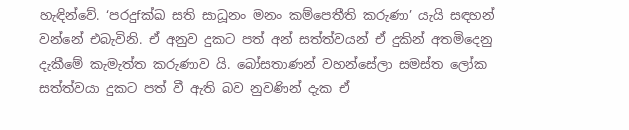හැඳින්වේ. ‘පරදුfක්‍ඛ සති සාධූනං මනං කම්පෙතීති කරුණා’ යැයි සඳහන් වන්නේ එබැවිනි. ඒ අනුව දුකට පත් අන් සත්ත්වයන් ඒ දුකින් අතමිදෙනු දැකීමේ කැමැත්ත කරුණාව යි. බෝසතාණන් වහන්සේලා සමස්ත ලෝක සත්ත්වයා දුකට පත් වී ඇති බව නුවණින් දැක ඒ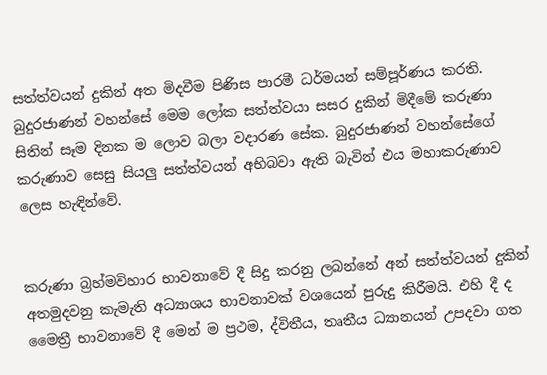සත්ත්වයන් දුකින් අත මිදවීම පිණිස පාරමී ධර්මයන් සම්පූර්ණය කරති. බුදුරජාණන් වහන්සේ මෙම ලෝක සත්ත්වයා සසර දුකින් මිදීමේ කරුණා සිතින් සෑම දිනක ම ලොව බලා වදාරණ සේක. බුදුරජාණන් වහන්සේගේ කරුණාව සෙසු සියලු සත්ත්වයන් අභිබවා ඇති බැවින් එය මහාකරුණාව ලෙස හැඳින්වේ.


කරුණා බ්‍රහ්මවිහාර භාවනාවේ දී සිදු කරනු ලබන්නේ අන් සත්ත්වයන් දුකින් අතමුදවනු කැමැති අධ්‍යාශය භාවනාවක් වශයෙන් පුරුදු කිරීමයි. එහි දී ද මෛත්‍රී භාවනාවේ දී මෙන් ම ප්‍රථම, ද්විතීය, තෘතීය ධ්‍යානයන් උපදවා ගත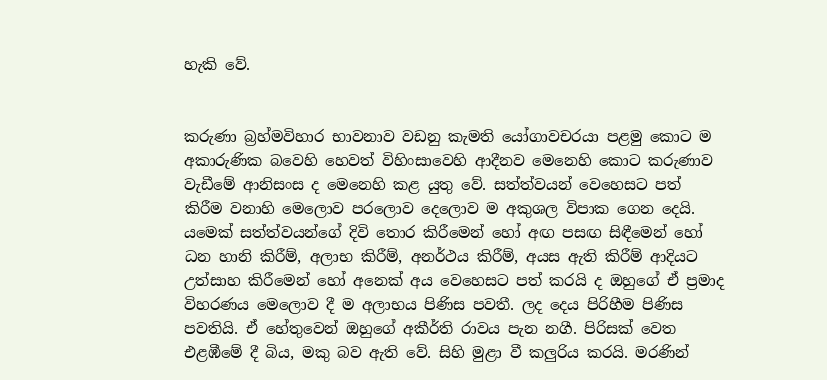හැකි වේ.


කරුණා බ්‍රහ්මවිහාර භාවනාව වඩනු කැමති යෝගාවචරයා පළමු කොට ම අකාරුණික බවෙහි හෙවත් විහිංසාවෙහි ආදීනව මෙනෙහි කොට කරුණාව වැඩීමේ ආනිසංස ද මෙනෙහි කළ යුතු වේ. සත්ත්වයන් වෙහෙසට පත් කිරීම වනාහි මෙලොව පරලොව දෙලොව ම අකුශල විපාක ගෙන දෙයි. යමෙක් සත්ත්වයන්ගේ දිවි තොර කිරීමෙන් හෝ අඟ පසඟ සිඳීමෙන් හෝ ධන හානි කිරීම්, අලාභ කිරීම්, අනර්ථය කිරීම්, අයස ඇති කිරීම් ආදියට උත්සාහ කිරීමෙන් හෝ අනෙක් අය වෙහෙසට පත් කරයි ද ඔහුගේ ඒ ප්‍රමාද විහරණය මෙලොව දී ම අලාභය පිණිස පවතී. ලද දෙය පිරිහීම පිණිස පවතියි. ඒ හේතුවෙන් ඔහුගේ අකීර්ති රාවය පැන නගී. පිරිසක් වෙත එළඹීමේ දී බිය, මකු බව ඇති වේ. සිහි මුළා වී කලුරිය කරයි. මරණින්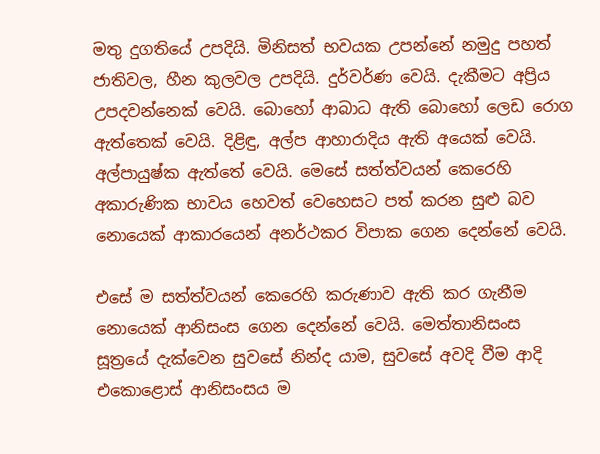මතු දුගතියේ උපදියි. මිනිසත් භවයක උපන්නේ නමුදු පහත් ජාතිවල, හීන කුලවල උපදියි. දුර්වර්ණ වෙයි. දැකීමට අප්‍රිය උපදවන්නෙක් වෙයි. බොහෝ ආබාධ ඇති බොහෝ ලෙඩ රොග ඇත්තෙක් වෙයි. දිළිඳු, අල්ප ආහාරාදිය ඇති අයෙක් වෙයි. අල්පායුෂ්ක ඇත්තේ වෙයි. මෙසේ සත්ත්වයන් කෙරෙහි අකාරුණික භාවය හෙවත් වෙහෙසට පත් කරන සුළු බව නොයෙක් ආකාරයෙන් අනර්ථකර විපාක ගෙන දෙන්නේ වෙයි.

එසේ ම සත්ත්වයන් කෙරෙහි කරුණාව ඇති කර ගැනීම නොයෙක් ආනිසංස ගෙන දෙන්නේ වෙයි. මෙත්තානිසංස සූත්‍රයේ දැක්වෙන සුවසේ නින්ද යාම, සුවසේ අවදි වීම ආදි එකොළොස් ආනිසංසය ම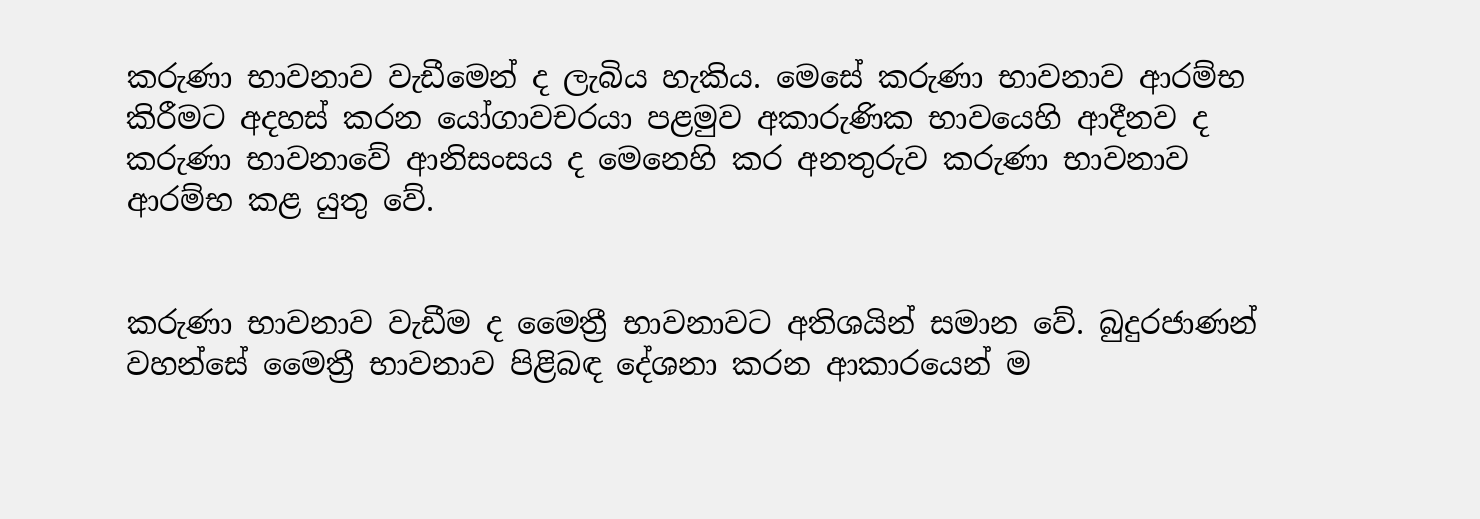කරුණා භාවනාව වැඩීමෙන් ද ලැබිය හැකිය. මෙසේ කරුණා භාවනාව ආරම්භ කිරීමට අදහස් කරන යෝගාවචරයා පළමුව අකාරුණික භාවයෙහි ආදීනව ද කරුණා භාවනාවේ ආනිසංසය ද මෙනෙහි කර අනතුරුව කරුණා භාවනාව ආරම්භ කළ යුතු වේ.


කරුණා භාවනාව වැඩීම ද මෛත්‍රී භාවනාවට අතිශයින් සමාන වේ. බුදුරජාණන් වහන්සේ මෛත්‍රී භාවනාව පිළිබඳ දේශනා කරන ආකාරයෙන් ම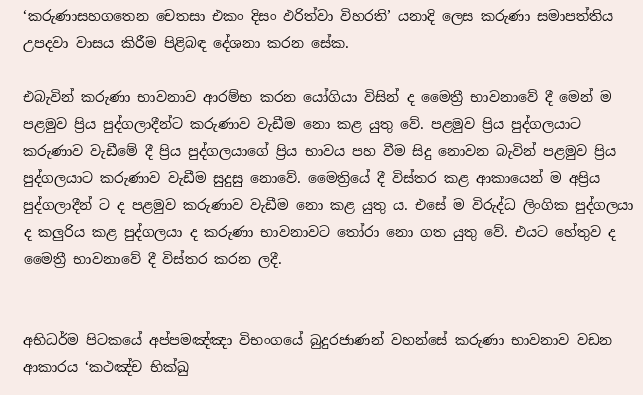‘කරුණාසහගතෙන චෙතසා එකං දිසං ඵරිත්වා විහරති’ යනාදි ලෙස කරුණා සමාපත්තිය උපදවා වාසය කිරීම පිළිබඳ දේශනා කරන සේක.

එබැවින් කරුණා භාවනාව ආරම්භ කරන යෝගියා විසින් ද මෛත්‍රී භාවනාවේ දී මෙන් ම පළමුව ප්‍රිය පුද්ගලාදීන්ට කරුණාව වැඩීම නො කළ යුතු වේ. පළමුව ප්‍රිය පුද්ගලයාට කරුණාව වැඩීමේ දී ප්‍රිය පුද්ගලයාගේ ප්‍රිය භාවය පහ වීම සිදු නොවන බැවින් පළමුව ප්‍රිය පුද්ගලයාට කරුණාව වැඩීම සුදුසු නොවේ. මෛත්‍රියේ දී විස්තර කළ ආකායෙන් ම අප්‍රිය පුද්ගලාදීන් ට ද පළමුව කරුණාව වැඩීම නො කළ යුතු ය. එසේ ම විරුද්ධ ලිංගික පුද්ගලයා ද කලුරිය කළ පුද්ගලයා ද කරුණා භාවනාවට තෝරා නො ගත යුතු වේ. එයට හේතුව ද මෛත්‍රී භාවනාවේ දී විස්තර කරන ලදී.


අභිධර්ම පිටකයේ අප්පමඤ්ඤා විභංගයේ බුදුරජාණන් වහන්සේ කරුණා භාවනාව වඩන ආකාරය ‘කථඤ්ච භික්‍ඛු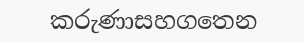කරුණාසහගතෙන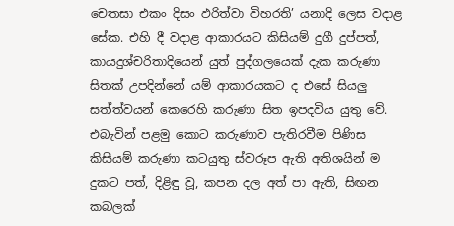චෙතසා එකං දිසං ඵරිත්වා විහරති’ යනාදි ලෙස වදාළ සේක. එහි දී වදාළ ආකාරයට කිසියම් දුගී දුප්පත්, කායදුශ්චරිතාදියෙන් යුත් පුද්ගලයෙක් දැක කරුණා සිතක් උපදින්නේ යම් ආකාරයකට ද එසේ සියලු සත්ත්වයන් කෙරෙහි කරුණා සිත ඉපදවිය යුතු වේ. එබැවින් පළමු කොට කරුණාව පැතිරවීම පිණිස කිසියම් කරුණා කටයුතු ස්වරූප ඇති අතිශයින් ම දුකට පත්, දිළිඳු වූ, කපන දල අත් පා ඇති, සිඟන කබලක්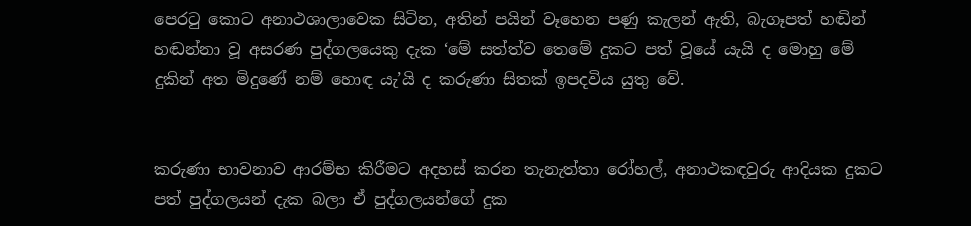පෙරටු කොට අනාථශාලාවෙක සිටින, අතින් පයින් වෑහෙන පණු කැලන් ඇති, බැගෑපත් හඬින් හඬන්නා වූ අසරණ පුද්ගලයෙකු දැක ‘මේ සත්ත්ව තෙමේ දුකට පත් වූයේ යැයි ද මොහු මේ දුකින් අත මිදුණේ නම් හොඳ යැ’යි ද කරුණා සිතක් ඉපදවිය යුතු වේ.


කරුණා භාවනාව ආරම්භ කිරීමට අදහස් කරන තැනැත්තා රෝහල්, අනාථකඳවුරු ආදියක දුකට පත් පුද්ගලයන් දැක බලා ඒ පුද්ගලයන්ගේ දුක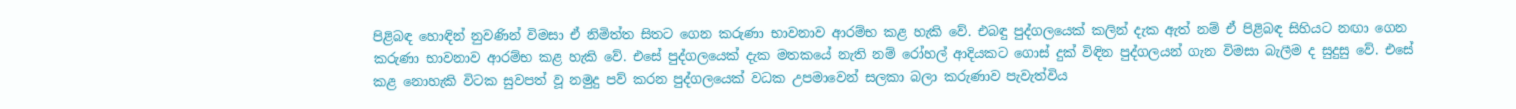පිළිබඳ හොඳින් නුවණින් විමසා ඒ නිමිත්ත සිතට ගෙන කරුණා භාවනාව ආරම්භ කළ හැකි වේ. එබඳු පුද්ගලයෙක් කලින් දැක ඇත් නම් ඒ පිළිබඳ සිහියට නඟා ගෙන කරුණා භාවනාව ආරම්භ කළ හැකි වේ. එසේ පුද්ගලයෙක් දැක මතකයේ නැති නම් රෝහල් ආදියකට ගොස් දුක් විඳින පුද්ගලයන් ගැන විමසා බැලීම ද සුදුසු වේ. එසේ කළ නොහැකි විටක සුවපත් වූ නමුදු පව් කරන පුද්ගලයෙක් වධක උපමාවෙන් සලකා බලා කරුණාව පැවැත්විය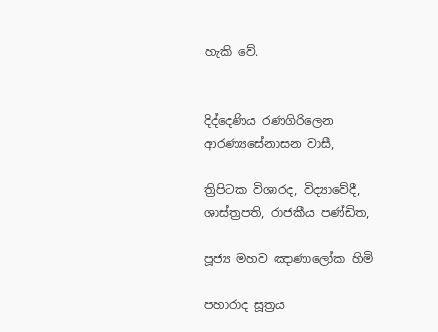හැකි වේ.


දිද්දෙණිය රණගිරිලෙන ආරණ්‍යසේනාසන වාසී,

ත්‍රිපිටක විශාරද, විද්‍යාවේදී, ශාස්ත්‍රපති, රාජකීය පණ්ඩිත,

පූජ්‍ය මහව ඤාණාලෝක හිමි

පහාරාද සූත්‍රය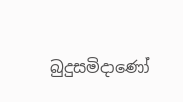බුදුසමිදාණෝ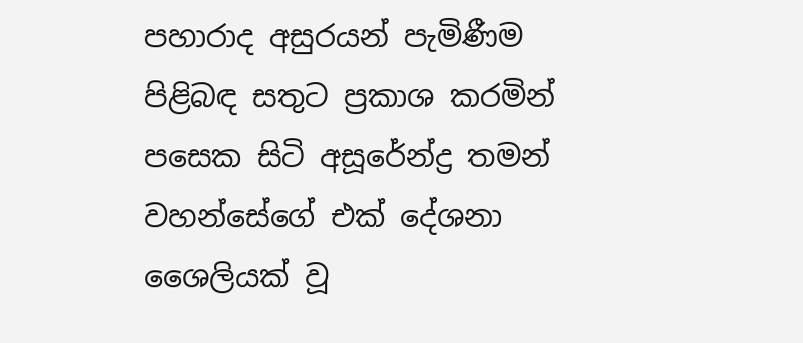පහාරාද අසුරයන් පැමිණීම පිළිබඳ සතුට ප්‍රකාශ කරමින් පසෙක සිටි අසූරේන්ද්‍ර තමන් වහන්සේගේ එක් දේශනා ශෛලියක් වූ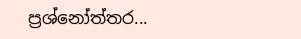ප්‍රශ්නෝත්තර...